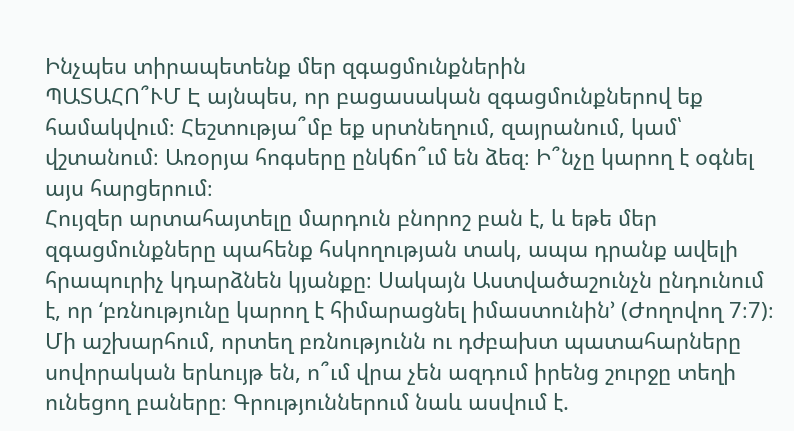Ինչպես տիրապետենք մեր զգացմունքներին
ՊԱՏԱՀՈ՞ՒՄ Է այնպես, որ բացասական զգացմունքներով եք համակվում։ Հեշտությա՞մբ եք սրտնեղում, զայրանում, կամ՝ վշտանում։ Առօրյա հոգսերը ընկճո՞ւմ են ձեզ։ Ի՞նչը կարող է օգնել այս հարցերում։
Հույզեր արտահայտելը մարդուն բնորոշ բան է, և եթե մեր զգացմունքները պահենք հսկողության տակ, ապա դրանք ավելի հրապուրիչ կդարձնեն կյանքը։ Սակայն Աստվածաշունչն ընդունում է, որ ‘բռնությունը կարող է հիմարացնել իմաստունին’ (Ժողովող 7։7)։ Մի աշխարհում, որտեղ բռնությունն ու դժբախտ պատահարները սովորական երևույթ են, ո՞ւմ վրա չեն ազդում իրենց շուրջը տեղի ունեցող բաները։ Գրություններում նաև ասվում է.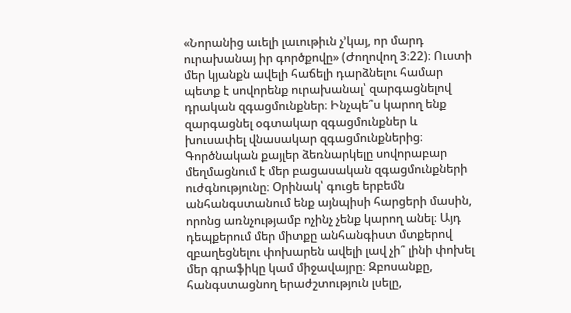«Նորանից աւելի լաւութիւն չ’կայ, որ մարդ ուրախանայ իր գործքովը» (Ժողովող 3։22)։ Ուստի մեր կյանքն ավելի հաճելի դարձնելու համար պետք է սովորենք ուրախանալ՝ զարգացնելով դրական զգացմունքներ։ Ինչպե՞ս կարող ենք զարգացնել օգտակար զգացմունքներ և խուսափել վնասակար զգացմունքներից։
Գործնական քայլեր ձեռնարկելը սովորաբար մեղմացնում է մեր բացասական զգացմունքների ուժգնությունը։ Օրինակ՝ գուցե երբեմն անհանգստանում ենք այնպիսի հարցերի մասին, որոնց առնչությամբ ոչինչ չենք կարող անել։ Այդ դեպքերում մեր միտքը անհանգիստ մտքերով զբաղեցնելու փոխարեն ավելի լավ չի՞ լինի փոխել մեր գրաֆիկը կամ միջավայրը։ Զբոսանքը, հանգստացնող երաժշտություն լսելը,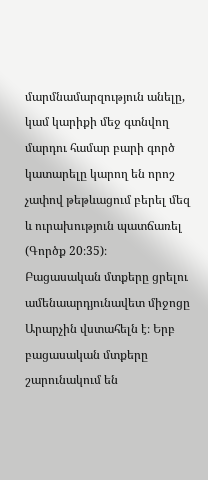մարմնամարզություն անելը, կամ կարիքի մեջ գտնվող մարդու համար բարի գործ կատարելը կարող են որոշ չափով թեթևացում բերել մեզ և ուրախություն պատճառել (Գործք 20։35)։
Բացասական մտքերը ցրելու ամենաարդյունավետ միջոցը Արարչին վստահելն է։ Երբ բացասական մտքերը շարունակում են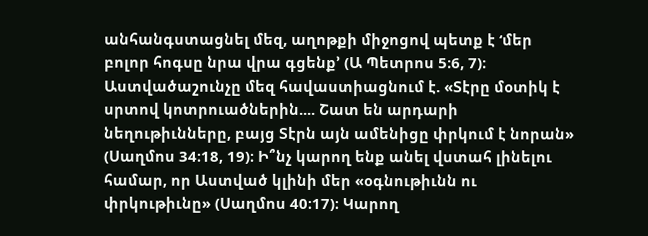անհանգստացնել մեզ, աղոթքի միջոցով պետք է ‘մեր բոլոր հոգսը նրա վրա գցենք’ (Ա Պետրոս 5։6, 7)։ Աստվածաշունչը մեզ հավաստիացնում է. «Տէրը մօտիկ է սրտով կոտրուածներին.... Շատ են արդարի նեղութիւնները, բայց Տէրն այն ամենիցը փրկում է նորան» (Սաղմոս 34։18, 19)։ Ի՞նչ կարող ենք անել վստահ լինելու համար, որ Աստված կլինի մեր «օգնութիւնն ու փրկութիւնը» (Սաղմոս 40։17)։ Կարող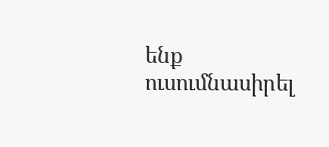ենք ուսումնասիրել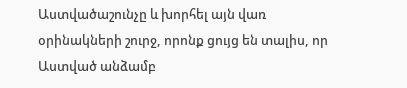Աստվածաշունչը և խորհել այն վառ օրինակների շուրջ, որոնք ցույց են տալիս, որ Աստված անձամբ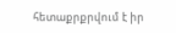հետաքրքրվում է իր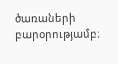ծառաների բարօրությամբ։